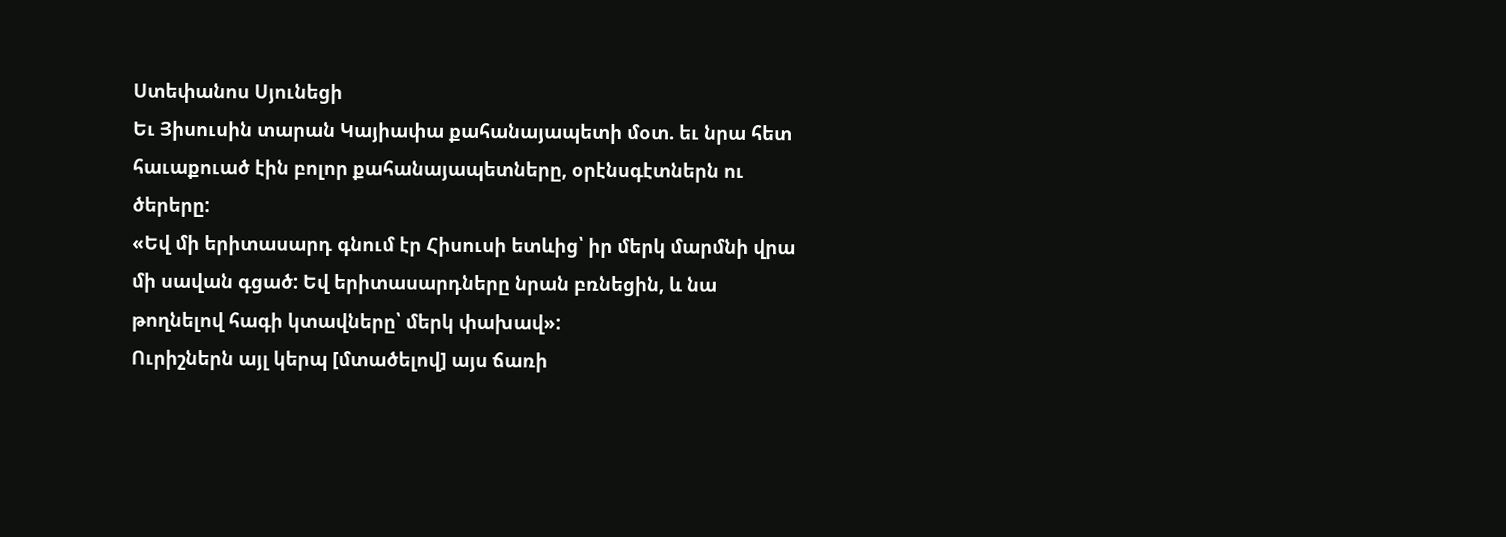Ստեփանոս Սյունեցի
Եւ Յիսուսին տարան Կայիափա քահանայապետի մօտ. եւ նրա հետ հաւաքուած էին բոլոր քահանայապետները, օրէնսգէտներն ու ծերերը:
«Եվ մի երիտասարդ գնում էր Հիսուսի ետևից՝ իր մերկ մարմնի վրա մի սավան գցած: Եվ երիտասարդները նրան բռնեցին, և նա թողնելով հագի կտավները՝ մերկ փախավ»:
Ուրիշներն այլ կերպ [մտածելով] այս ճառի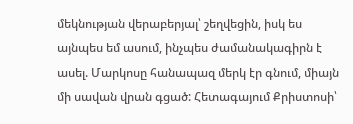մեկնության վերաբերյալ՝ շեղվեցին, իսկ ես այնպես եմ ասում, ինչպես ժամանակագիրն է ասել. Մարկոսը հանապազ մերկ էր գնում, միայն մի սավան վրան գցած: Հետագայում Քրիստոսի՝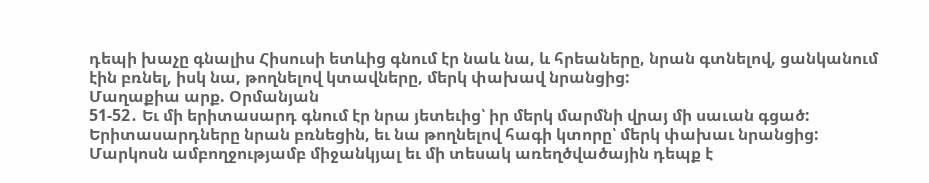դեպի խաչը գնալիս Հիսուսի ետևից գնում էր նաև նա, և հրեաները, նրան գտնելով, ցանկանում էին բռնել, իսկ նա, թողնելով կտավները, մերկ փախավ նրանցից:
Մաղաքիա արք. Օրմանյան
51-52․ Եւ մի երիտասարդ գնում էր նրա յետեւից՝ իր մերկ մարմնի վրայ մի սաւան գցած: Երիտասարդները նրան բռնեցին, եւ նա թողնելով հագի կտորը՝ մերկ փախաւ նրանցից:
Մարկոսն ամբողջությամբ միջանկյալ եւ մի տեսակ առեղծվածային դեպք է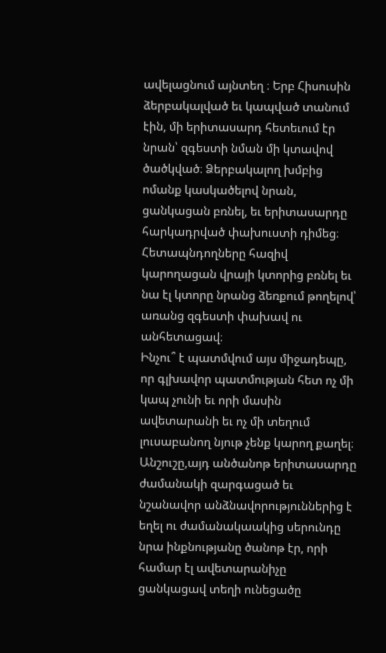ավելացնում այնտեղ ։ Երբ Հիսուսին ձերբակալված եւ կապված տանում էին, մի երիտասարդ հետեւում էր նրան՝ զգեստի նման մի կտավով ծածկված։ Ձերբակալող խմբից ոմանք կասկածելով նրան, ցանկացան բռնել, եւ երիտասարդը հարկադրված փախուստի դիմեց։ Հետապնդողները հազիվ կարողացան վրայի կտորից բռնել եւ նա էլ կտորը նրանց ձեռքում թողելով՝ առանց զգեստի փախավ ու անհետացավ։
Ինչու՞ է պատմվում այս միջադեպը, որ գլխավոր պատմության հետ ոչ մի կապ չունի եւ որի մասին ավետարանի եւ ոչ մի տեղում լուսաբանող նյութ չենք կարող քաղել։ Անշուշը,այդ անծանոթ երիտասարդը ժամանակի զարգացած եւ նշանավոր անձնավորություններից է եղել ու ժամանակաակից սերունդը նրա ինքնությանը ծանոթ էր, որի համար էլ ավետարանիչը ցանկացավ տեղի ունեցածը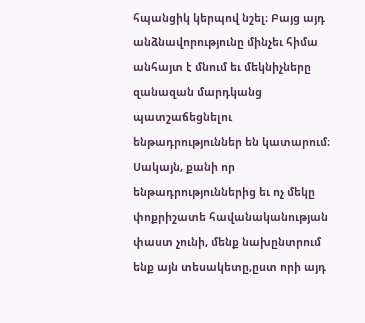հպանցիկ կերպով նշել։ Բայց այդ անձնավորությունը մինչեւ հիմա անհայտ է մնում եւ մեկնիչները զանազան մարդկանց պատշաճեցնելու ենթադրություններ են կատարում։ Սակայն, քանի որ ենթադրություններից եւ ոչ մեկը փոքրիշատե հավանականության փաստ չունի, մենք նախընտրում ենք այն տեսակետը,ըստ որի այդ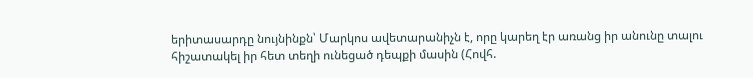երիտասարդը նույնինքն՝ Մարկոս ավետարանիչն է, որը կարեղ էր առանց իր անունը տալու հիշատակել իր հետ տեղի ունեցած դեպքի մասին (Հովհ.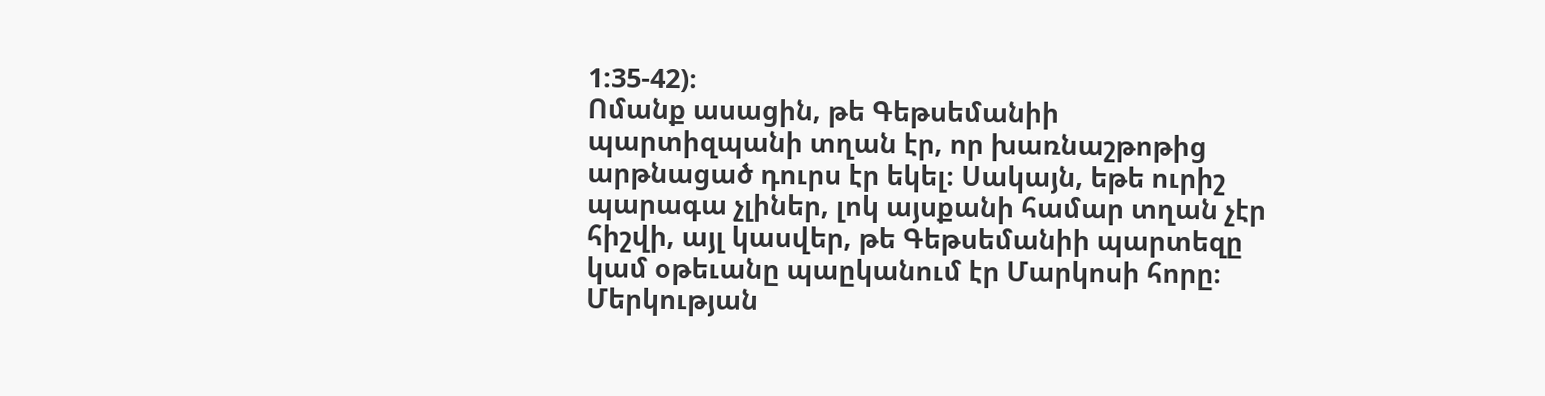1:35-42)։
Ոմանք ասացին, թե Գեթսեմանիի պարտիզպանի տղան էր, որ խառնաշթոթից արթնացած դուրս էր եկել։ Սակայն, եթե ուրիշ պարագա չլիներ, լոկ այսքանի համար տղան չէր հիշվի, այլ կասվեր, թե Գեթսեմանիի պարտեզը կամ օթեւանը պաըկանում էր Մարկոսի հորը։
Մերկության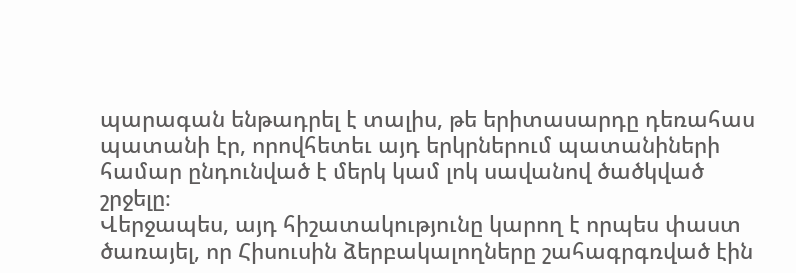պարագան ենթադրել է տալիս, թե երիտասարդը դեռահաս պատանի էր, որովհետեւ այդ երկրներում պատանիների համար ընդունված է մերկ կամ լոկ սավանով ծածկված շրջելը։
Վերջապես, այդ հիշատակությունը կարող է որպես փաստ ծառայել, որ Հիսուսին ձերբակալողները շահագրգռված էին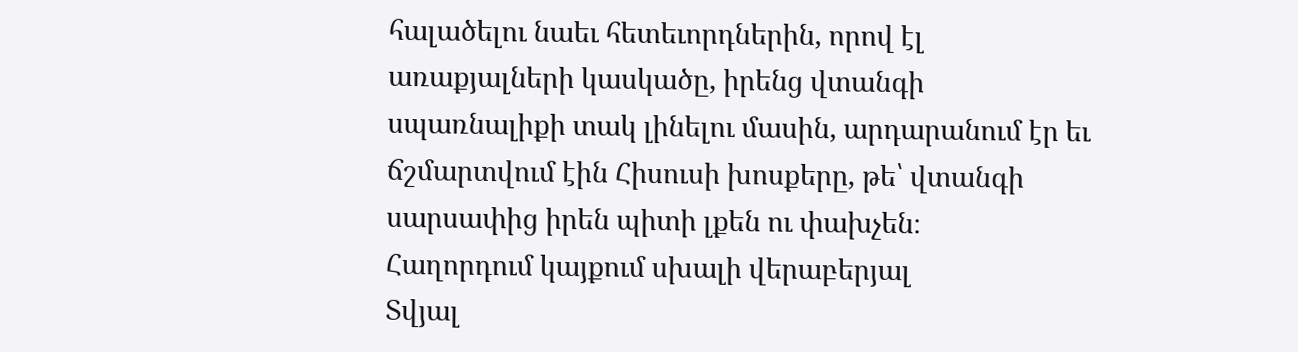հալածելու նաեւ հետեւորդներին, որով էլ առաքյալների կասկածը, իրենց վտանգի սպառնալիքի տակ լինելու մասին, արդարանում էր եւ ճշմարտվում էին Հիսուսի խոսքերը, թե՝ վտանգի սարսափից իրեն պիտի լքեն ու փախչեն։
Հաղորդում կայքում սխալի վերաբերյալ
Տվյալ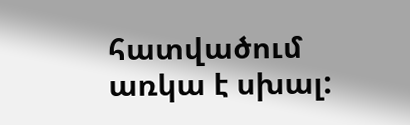հատվածում առկա է սխալ: